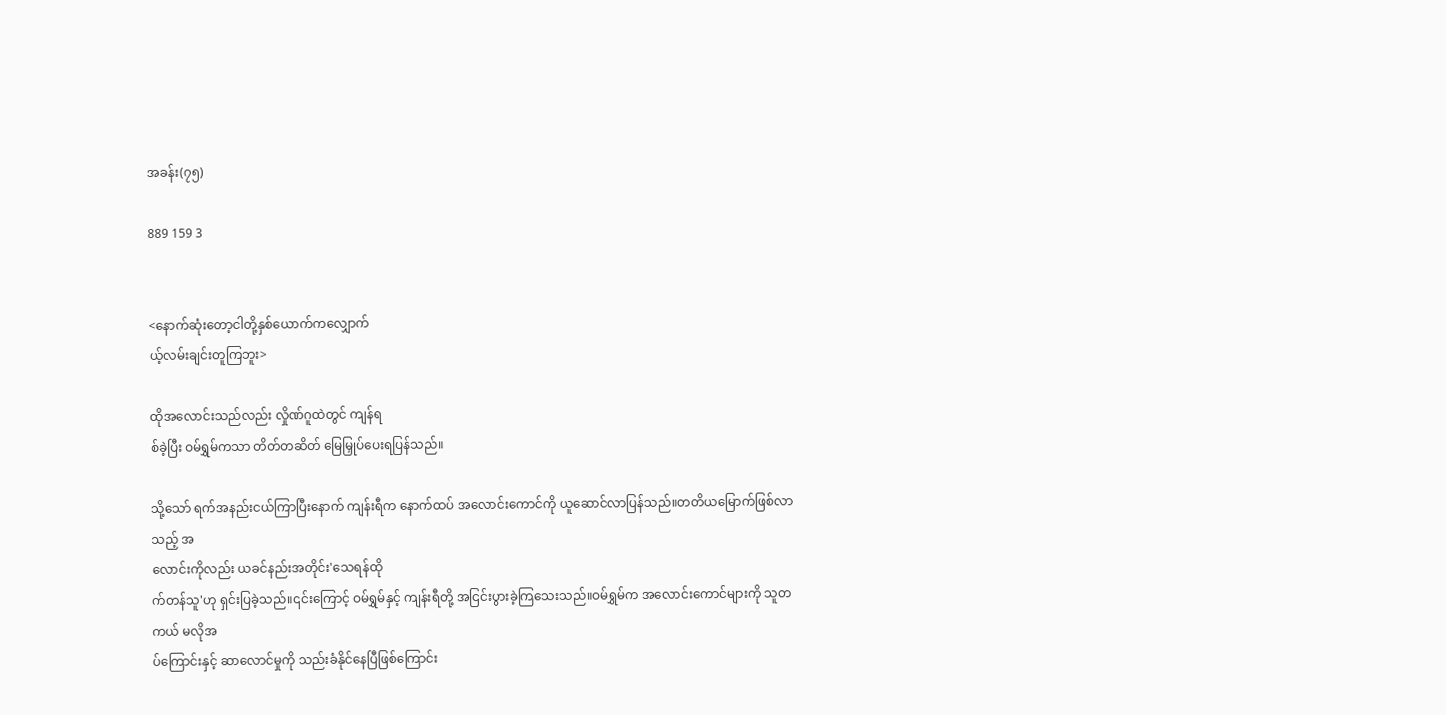အခန်း(၇၅)

889 159 3


<နောက်ဆုံးတော့ငါတို့နှစ်ယောက်ကလျှောက်
ယ့်လမ်းချင်းတူကြဘူး>

ထိုအလောင်းသည်လည်း လှိုဏ်ဂူထဲတွင် ကျန်ရ
စ်ခဲ့ပြီး ဝမ်ရွှမ်ကသာ တိတ်တဆိတ် မြေမြှုပ်ပေးရပြန်သည်။

သို့သော် ရက်အနည်းငယ်ကြာပြီးနောက် ကျန်းရီက နောက်ထပ် အလောင်းကောင်ကို ယူဆောင်လာပြန်သည်။တတိယမြောက်ဖြစ်လာသည့် အ
လောင်းကိုလည်း ယခင်နည်းအတိုင်း'သေရန်ထို
က်တန်သူ'ဟု ရှင်းပြခဲ့သည်။၎င်းကြောင့် ဝမ်ရွှမ်နှင့် ကျန်းရီတို့ အငြင်းပွားခဲ့ကြသေးသည်။ဝမ်ရွှမ်က အလောင်းကောင်များကို သူတကယ် မလိုအ
ပ်ကြောင်းနှင့် ဆာလောင်မှုကို သည်းခံနိုင်နေပြီဖြစ်ကြောင်း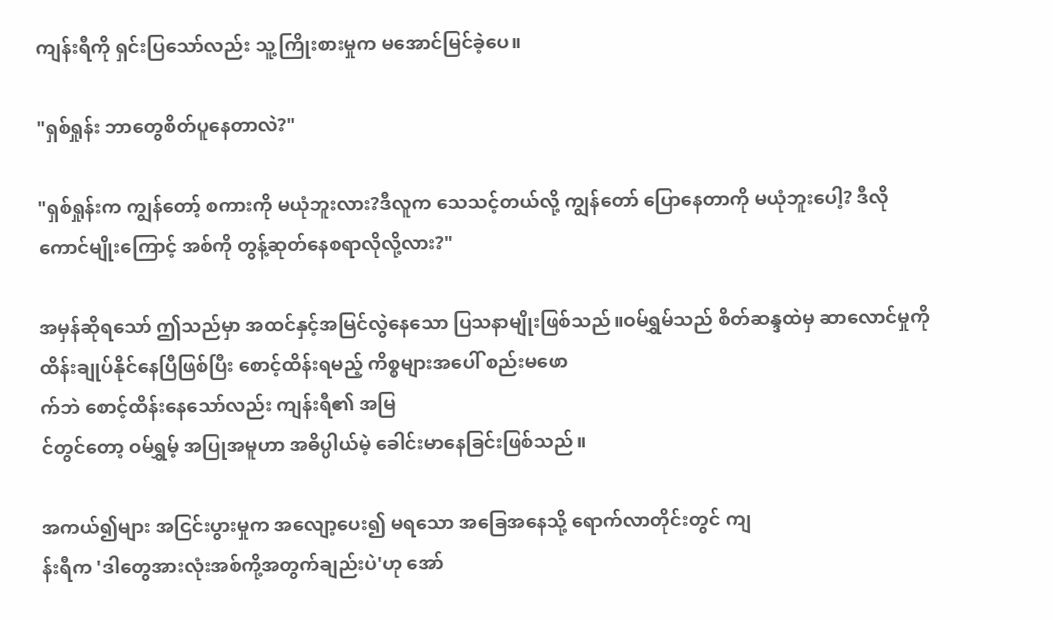ကျန်းရီကို ရှင်းပြသော်လည်း သူ့ကြိုးစားမှုက မအောင်မြင်ခဲ့ပေ။

"ရှစ်ရှုန်း ဘာတွေစိတ်ပူနေတာလဲ?"

"ရှစ်ရှုန်းက ကျွန်တော့် စကားကို မယုံဘူးလား?ဒီလူက သေသင့်တယ်လို့ ကျွန်တော် ပြောနေတာကို မယုံဘူးပေါ့? ဒီလိုကောင်မျိုးကြောင့် အစ်ကို တွန့်ဆုတ်နေစရာလိုလို့လား?"

အမှန်ဆိုရသော် ဤသည်မှာ အထင်နှင့်အမြင်လွဲနေသော ပြသနာမျိုးဖြစ်သည်။ဝမ်ရွှမ်သည် စိတ်ဆန္ဒထဲမှ ဆာလောင်မှုကို ထိန်းချုပ်နိုင်နေပြီဖြစ်ပြီး စောင့်ထိန်းရမည့် ကိစ္စများအပေါ် စည်းမဖော
က်ဘဲ စောင့်ထိန်းနေသော်လည်း ကျန်းရီ၏ အမြ
င်တွင်တော့ ဝမ်ရွှမ့် အပြုအမူဟာ အဓိပ္ပါယ်မဲ့ ခေါင်းမာနေခြင်းဖြစ်သည်။

အကယ်၍များ အငြင်းပွားမှုက အလျော့ပေး၍ မရသော အခြေအနေသို့ ရောက်လာတိုင်းတွင် ကျ
န်းရီက 'ဒါတွေအားလုံးအစ်ကို့အတွက်ချည်းပဲ'ဟု အော်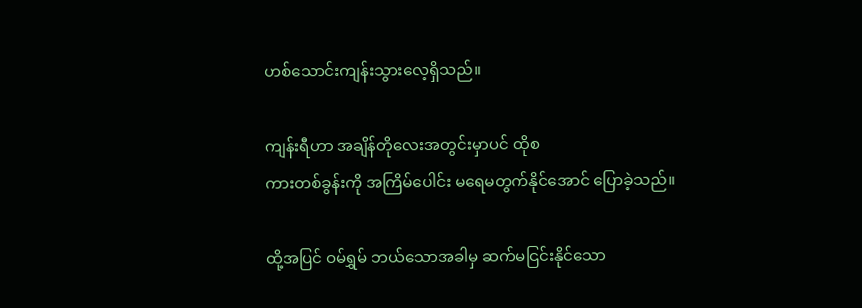ဟစ်သောင်းကျန်းသွားလေ့ရှိသည်။

ကျန်းရီဟာ အချိန်တိုလေးအတွင်းမှာပင် ထိုစ
ကားတစ်ခွန်းကို အကြိမ်ပေါင်း မရေမတွက်နိုင်အောင် ပြောခဲ့သည်။

ထို့အပြင် ဝမ်ရွှမ် ဘယ်သောအခါမှ ဆက်မငြင်းနိုင်သော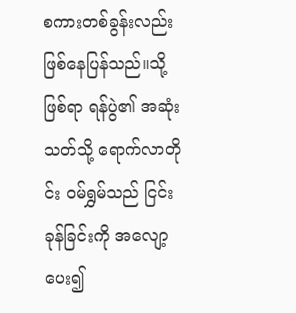စကားတစ်ခွန်းလည်း ဖြစ်နေပြန်သည်။သို့ဖြစ်ရာ ရန်ပွဲ၏ အဆုံးသတ်သို့ ရောက်လာတို
င်း ဝမ်ရွှမ်သည် ငြင်းခုန်ခြင်းကို အလျော့ပေး၍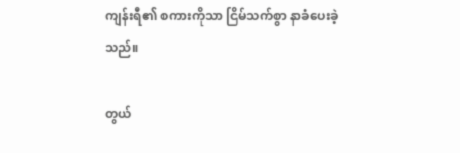ကျန်းရီ၏ စကားကိုသာ ငြိမ်သက်စွာ နာခံပေးခဲ့
သည်။

တွယ်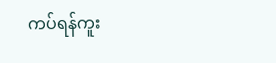ကပ်ရန်ကူး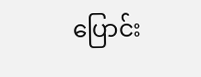ပြောင်း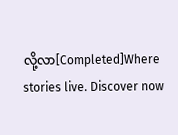လို့လာ[Completed]Where stories live. Discover now